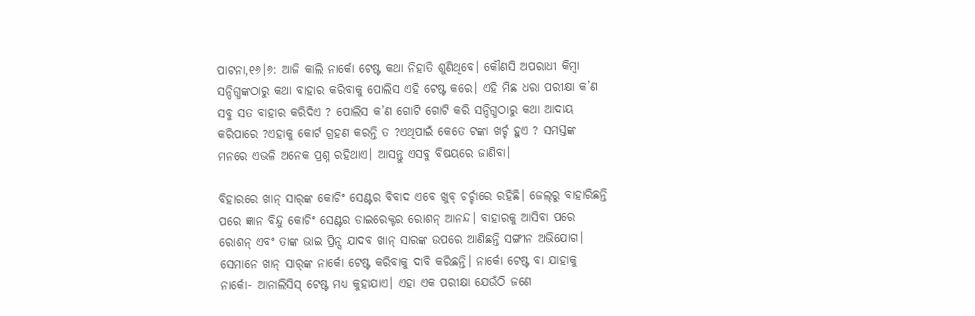ପାଟନା,୧୬।୬: ଆଜି କାଲି ନାର୍କୋ ଟେଷ୍ଟ କଥା ନିହାତି ଶୁଣିଥିବେ। କୌଣସି ଅପରାଧୀ କିମ୍ବା ସନ୍ଦିଗ୍ଧଙ୍କଠାରୁ କଥା ବାହାର କରିବାକୁ ପୋଲିସ ଏହି ଟେଷ୍ଟ କରେ। ଏହି ମିଛ ଧରା ପରୀକ୍ଷା କ’ଣ ସବୁ ସତ ବାହାର କରିଦିଏ ? ପୋଲିସ କ’ଣ ଗୋଟି ଗୋଟି କରି ସନ୍ଦିଗ୍ଧଠାରୁ କଥା ଆଦାୟ କରିପାରେ ?ଏହାକୁ କୋର୍ଟ ଗ୍ରହଣ କରନ୍ତି ତ ?ଏଥିପାଇଁ କେତେ ଟଙ୍କା ଖର୍ଚ୍ଚ ହୁଏ ? ସମସ୍ତଙ୍କ ମନରେ ଏଭଳି ଅନେକ ପ୍ରଶ୍ନ ରହିଥାଏ। ଆସନ୍ତୁ ଏସବୁ ବିଷୟରେ ଜାଣିବା।

ବିହାରରେ ଖାନ୍ ସାର୍‌ଙ୍କ କୋଚିଂ ସେଣ୍ଟର ବିବାଦ ଏବେ ଖୁବ୍ ଚର୍ଚ୍ଚାରେ ରହିଛି। ଜେଲ୍‌ରୁ ବାହାରିଛନ୍ତି ପରେ ଜ୍ଞାନ ବିନ୍ଦୁ କୋଚିଂ ସେଣ୍ଟର ଡାଇରେକ୍ଟର ରୋଶନ୍ ଆନନ୍ଦ। ବାହାରକୁ ଆସିବା ପରେ ରୋଶନ୍ ଏବଂ ତାଙ୍କ ଭାଇ ପ୍ରିନ୍ସ ଯାଦବ ଖାନ୍‌ ସାରଙ୍କ ଉପରେ ଆଣିଛନ୍ତି ସଙ୍ଗୀନ ଅଭିଯୋଗ। ସେମାନେ ଖାନ୍ ସାର୍‌ଙ୍କ ନାର୍କୋ ଟେଷ୍ଟ କରିବାକୁ ଦାବି କରିଛନ୍ତି। ନାର୍କୋ ଟେଷ୍ଟ ବା ଯାହାକୁ ନାର୍କୋ- ଆନାଲିସିସ୍ ଟେଷ୍ଟ ମଧ୍ୟ କୁହାଯାଏ। ଏହା ଏକ ପରୀକ୍ଷା ଯେଉଁଠି ଜଣେ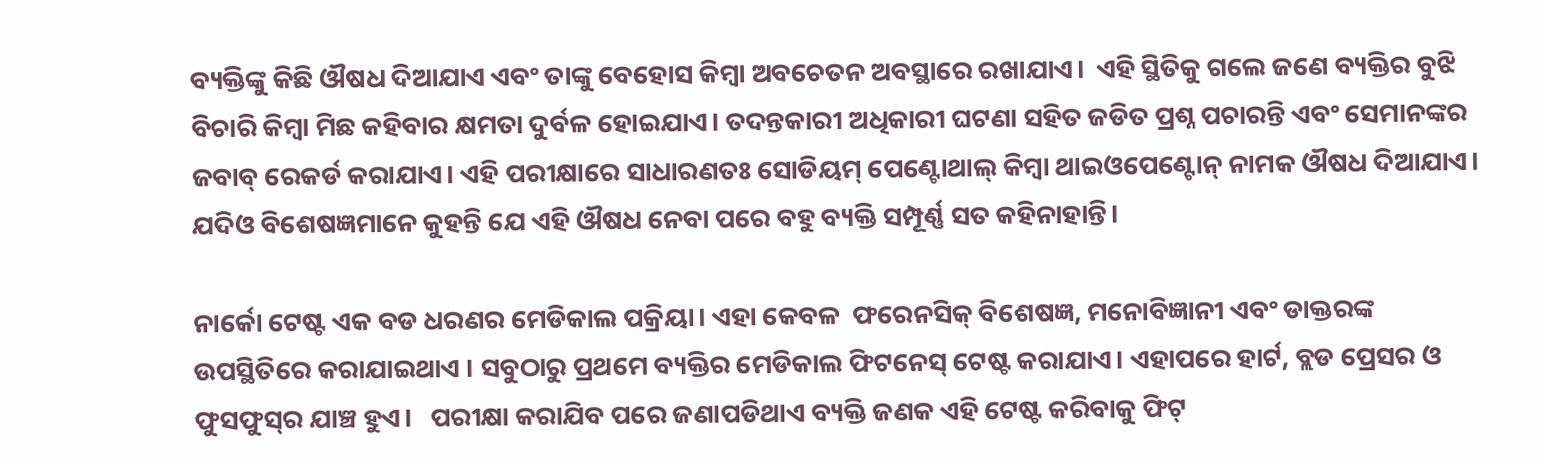ବ୍ୟକ୍ତିଙ୍କୁ କିଛି ଔଷଧ ଦିଆଯାଏ ଏବଂ ତାଙ୍କୁ ବେହୋସ କିମ୍ବା ଅବଚେତନ ଅବସ୍ଥାରେ ରଖାଯାଏ।  ଏହି ସ୍ଥିତିକୁ ଗଲେ ଜଣେ ବ୍ୟକ୍ତିର ବୁଝି ବିଚାରି କିମ୍ବା ମିଛ କହିବାର କ୍ଷମତା ଦୁର୍ବଳ ହୋଇଯାଏ। ତଦନ୍ତକାରୀ ଅଧିକାରୀ ଘଟଣା ସହିତ ଜଡିତ ପ୍ରଶ୍ନ ପଚାରନ୍ତି ଏବଂ ସେମାନଙ୍କର ଜବାବ୍ ରେକର୍ଡ କରାଯାଏ। ଏହି ପରୀକ୍ଷାରେ ସାଧାରଣତଃ ସୋଡିୟମ୍ ପେଣ୍ଟୋଥାଲ୍ କିମ୍ବା ଥାଇଓପେଣ୍ଟୋନ୍ ନାମକ ଔଷଧ ଦିଆଯାଏ।  ଯଦିଓ ବିଶେଷଜ୍ଞମାନେ କୁହନ୍ତି ଯେ ଏହି ଔଷଧ ନେବା ପରେ ବହୁ ବ୍ୟକ୍ତି ସମ୍ପୂର୍ଣ୍ଣ ସତ କହିନାହାନ୍ତି।

ନାର୍କୋ ଟେଷ୍ଟ ଏକ ବଡ ଧରଣର ମେଡିକାଲ ପକ୍ରିୟା। ଏହା କେବଳ  ଫରେନସିକ୍ ବିଶେଷଜ୍ଞ, ମନୋବିଜ୍ଞାନୀ ଏବଂ ଡାକ୍ତରଙ୍କ ଉପସ୍ଥିତିରେ କରାଯାଇଥାଏ । ସବୁଠାରୁ ପ୍ରଥମେ ବ୍ୟକ୍ତିର ମେଡିକାଲ ଫିଟନେସ୍‌ ଟେଷ୍ଟ କରାଯାଏ। ଏହାପରେ ହାର୍ଟ, ବ୍ଲଡ ପ୍ରେସର ଓ ଫୁସଫୁସ୍‌ର ଯାଞ୍ଚ ହୁଏ।   ପରୀକ୍ଷା କରାଯିବ ପରେ ଜଣାପଡିଥାଏ ବ୍ୟକ୍ତି ଜଣକ ଏହି ଟେଷ୍ଟ କରିବାକୁ ଫିଟ୍‌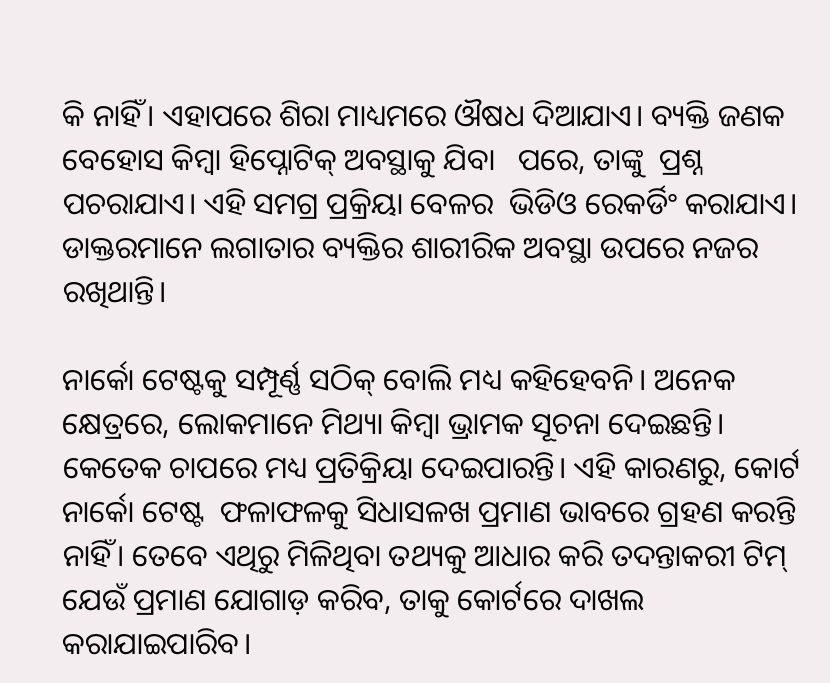କି ନାହିଁ। ଏହାପରେ ଶିରା ମାଧ୍ୟମରେ ଔଷଧ ଦିଆଯାଏ। ବ୍ୟକ୍ତି ଜଣକ ବେହୋସ କିମ୍ବା ହିପ୍ନୋଟିକ୍ ଅବସ୍ଥାକୁ ଯିବା   ପରେ, ତାଙ୍କୁ  ପ୍ରଶ୍ନ ପଚରାଯାଏ। ଏହି ସମଗ୍ର ପ୍ରକ୍ରିୟା ବେଳର  ଭିଡିଓ ରେକର୍ଡିଂ କରାଯାଏ। ଡାକ୍ତରମାନେ ଲଗାତାର ବ୍ୟକ୍ତିର ଶାରୀରିକ ଅବସ୍ଥା ଉପରେ ନଜର ରଖିଥାନ୍ତି।

ନାର୍କୋ ଟେଷ୍ଟକୁ ସମ୍ପୂର୍ଣ୍ଣ ସଠିକ୍ ବୋଲି ମଧ୍ୟ କହିହେବନି। ଅନେକ କ୍ଷେତ୍ରରେ, ଲୋକମାନେ ମିଥ୍ୟା କିମ୍ବା ଭ୍ରାମକ ସୂଚନା ଦେଇଛନ୍ତି। କେତେକ ଚାପରେ ମଧ୍ୟ ପ୍ରତିକ୍ରିୟା ଦେଇପାରନ୍ତି। ଏହି କାରଣରୁ, କୋର୍ଟ ନାର୍କୋ ଟେଷ୍ଟ  ଫଳାଫଳକୁ ସିଧାସଳଖ ପ୍ରମାଣ ଭାବରେ ଗ୍ରହଣ କରନ୍ତି ନାହିଁ। ତେବେ ଏଥିରୁ ମିଳିଥିବା ତଥ୍ୟକୁ ଆଧାର କରି ତଦନ୍ତାକରୀ ଟିମ୍ ଯେଉଁ ପ୍ରମାଣ ଯୋଗାଡ଼ କରିବ, ତାକୁ କୋର୍ଟରେ ଦାଖଲ କରାଯାଇପାରିବ।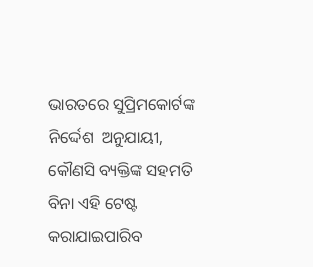ଭାରତରେ ସୁପ୍ରିମକୋର୍ଟଙ୍କ ନିର୍ଦ୍ଦେଶ  ଅନୁଯାୟୀ, କୌଣସି ବ୍ୟକ୍ତିଙ୍କ ସହମତି ବିନା ଏହି ଟେଷ୍ଟ କରାଯାଇପାରିବ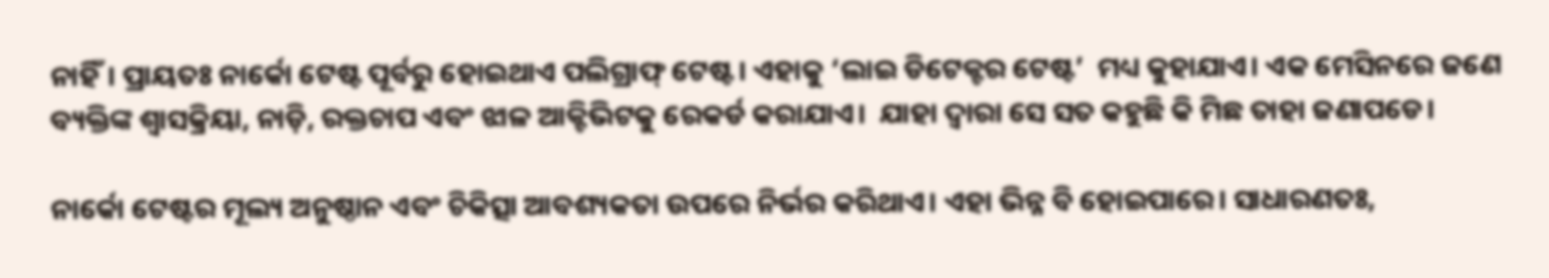ନାହିଁ। ପ୍ରାୟତଃ ନାର୍କୋ ଟେଷ୍ଟ ପୂର୍ବରୁ ହୋଇଥାଏ ପଲିଗ୍ରାଫ୍ ଟେଷ୍ଟ। ଏହାକୁ ‘ଲାଇ ଡିଟେକ୍ଟର ଟେଷ୍ଟ’  ମଧ୍ୟ କୁହାଯାଏ। ଏକ ମେସିନରେ ଜଣେ ବ୍ୟକ୍ତିଙ୍କ ଶ୍ୱାସକ୍ରିୟା, ନାଡ଼ି, ରକ୍ତଚାପ ଏବଂ ଝାଳ ଆକ୍ଟିଭିଟକୁ ରେକର୍ଡ କରାଯାଏ।  ଯାହା ଦ୍ୱାରା ସେ ସତ କହୁଛି କି ମିଛ ତାହା ଜଣାପଡେ।

ନାର୍କୋ ଟେଷ୍ଟର ମୂଲ୍ୟ ଅନୁଷ୍ଠାନ ଏବଂ ଚିକିତ୍ସା ଆବଶ୍ୟକତା ଉପରେ ନିର୍ଭର କରିଥାଏ। ଏହା ଭିନ୍ନ ବି ହୋଇପାରେ। ସାଧାରଣତଃ,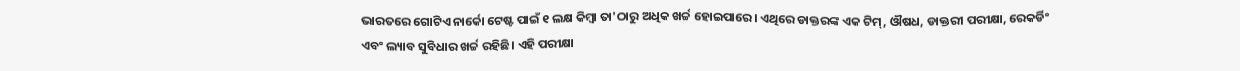ଭାରତରେ ଗୋଟିଏ ନାର୍କୋ ଟେଷ୍ଟ ପାଇଁ ୧ ଲକ୍ଷ କିମ୍ବା ତା'ଠାରୁ ଅଧିକ ଖର୍ଚ୍ଚ ହୋଇପାରେ। ଏଥିରେ ଡାକ୍ତରଙ୍କ ଏକ ଟିମ୍, ଔଷଧ, ଡାକ୍ତରୀ ପରୀକ୍ଷା, ରେକର୍ଡିଂ ଏବଂ ଲ୍ୟାବ ସୁବିଧାର ଖର୍ଚ୍ଚ ରହିଛି। ଏହି ପରୀକ୍ଷା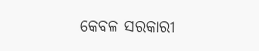କେବଳ ସରକାରୀ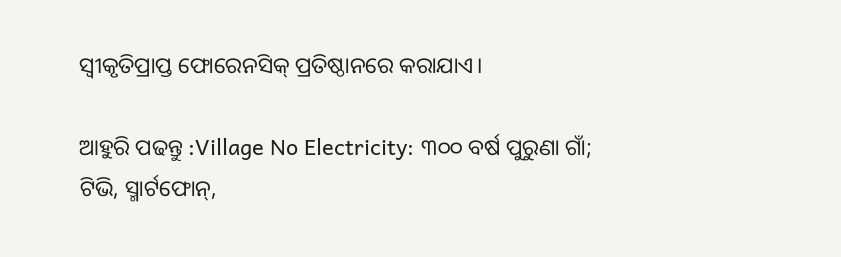ସ୍ୱୀକୃତିପ୍ରାପ୍ତ ଫୋରେନସିକ୍ ପ୍ରତିଷ୍ଠାନରେ କରାଯାଏ।

ଆହୁରି ପଢନ୍ତୁ :Village No Electricity: ୩୦୦ ବର୍ଷ ପୁରୁଣା ଗାଁ; ଟିଭି, ସ୍ମାର୍ଟଫୋନ୍‌,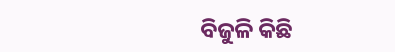ବିଜୁଳି କିଛି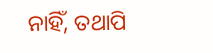ନାହିଁ, ତଥାପି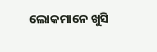ଲୋକମାନେ ଖୁସି